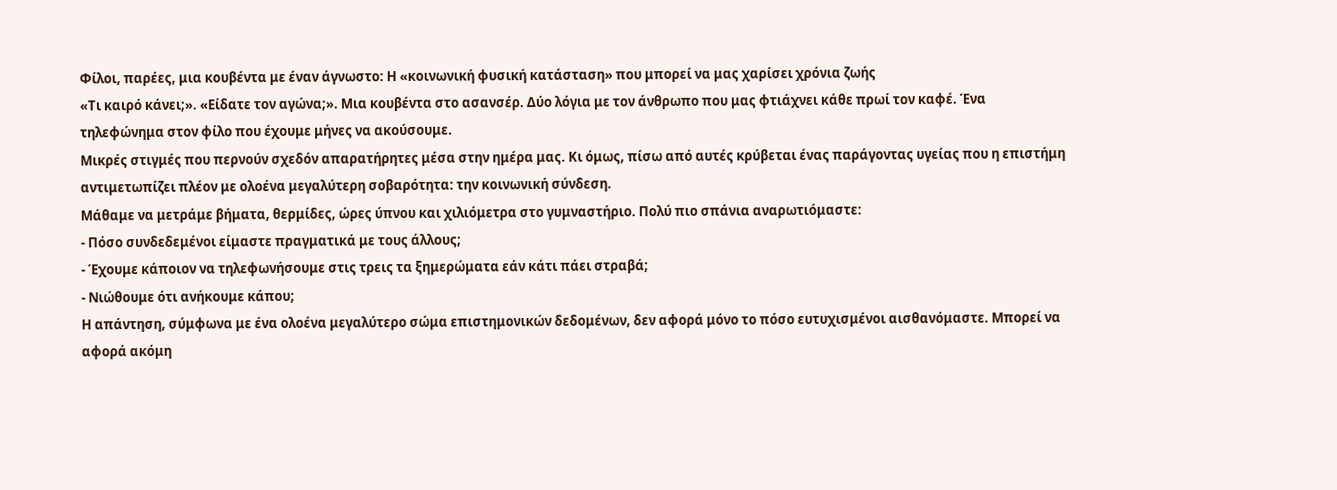Φίλοι, παρέες, μια κουβέντα με έναν άγνωστο: Η «κοινωνική φυσική κατάσταση» που μπορεί να μας χαρίσει χρόνια ζωής
«Τι καιρό κάνει;». «Είδατε τον αγώνα;». Μια κουβέντα στο ασανσέρ. Δύο λόγια με τον άνθρωπο που μας φτιάχνει κάθε πρωί τον καφέ. Ένα τηλεφώνημα στον φίλο που έχουμε μήνες να ακούσουμε.
Μικρές στιγμές που περνούν σχεδόν απαρατήρητες μέσα στην ημέρα μας. Κι όμως, πίσω από αυτές κρύβεται ένας παράγοντας υγείας που η επιστήμη αντιμετωπίζει πλέον με ολοένα μεγαλύτερη σοβαρότητα: την κοινωνική σύνδεση.
Μάθαμε να μετράμε βήματα, θερμίδες, ώρες ύπνου και χιλιόμετρα στο γυμναστήριο. Πολύ πιο σπάνια αναρωτιόμαστε:
- Πόσο συνδεδεμένοι είμαστε πραγματικά με τους άλλους;
- Έχουμε κάποιον να τηλεφωνήσουμε στις τρεις τα ξημερώματα εάν κάτι πάει στραβά;
- Νιώθουμε ότι ανήκουμε κάπου;
Η απάντηση, σύμφωνα με ένα ολοένα μεγαλύτερο σώμα επιστημονικών δεδομένων, δεν αφορά μόνο το πόσο ευτυχισμένοι αισθανόμαστε. Μπορεί να αφορά ακόμη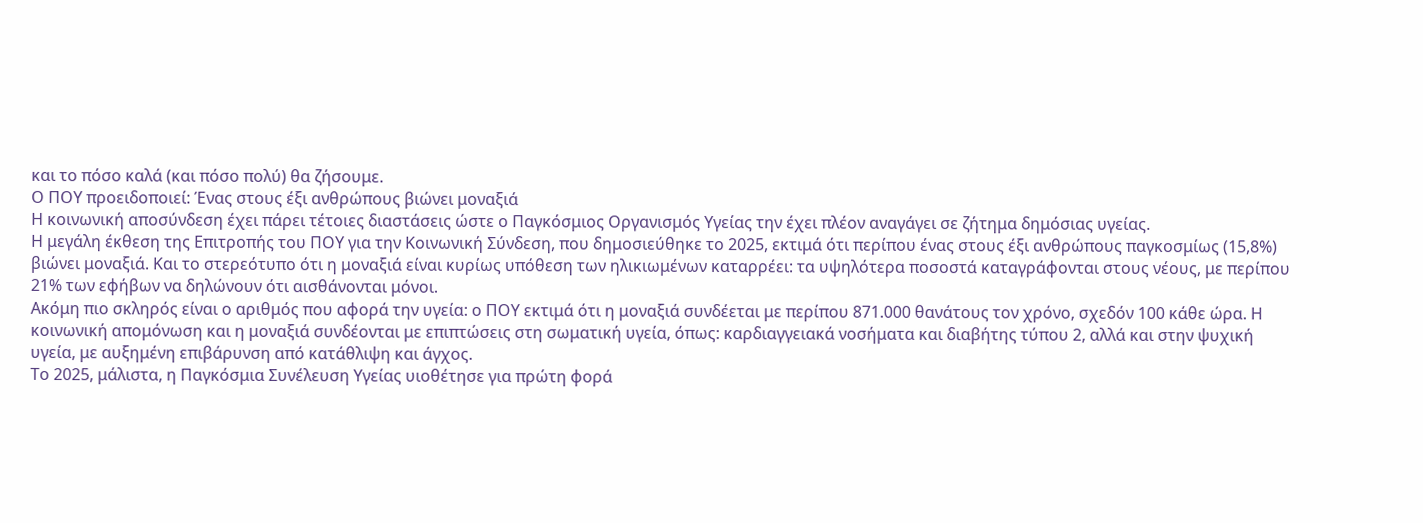και το πόσο καλά (και πόσο πολύ) θα ζήσουμε.
Ο ΠΟΥ προειδοποιεί: Ένας στους έξι ανθρώπους βιώνει μοναξιά
Η κοινωνική αποσύνδεση έχει πάρει τέτοιες διαστάσεις ώστε ο Παγκόσμιος Οργανισμός Υγείας την έχει πλέον αναγάγει σε ζήτημα δημόσιας υγείας.
Η μεγάλη έκθεση της Επιτροπής του ΠΟΥ για την Κοινωνική Σύνδεση, που δημοσιεύθηκε το 2025, εκτιμά ότι περίπου ένας στους έξι ανθρώπους παγκοσμίως (15,8%) βιώνει μοναξιά. Και το στερεότυπο ότι η μοναξιά είναι κυρίως υπόθεση των ηλικιωμένων καταρρέει: τα υψηλότερα ποσοστά καταγράφονται στους νέους, με περίπου 21% των εφήβων να δηλώνουν ότι αισθάνονται μόνοι.
Ακόμη πιο σκληρός είναι ο αριθμός που αφορά την υγεία: ο ΠΟΥ εκτιμά ότι η μοναξιά συνδέεται με περίπου 871.000 θανάτους τον χρόνο, σχεδόν 100 κάθε ώρα. Η κοινωνική απομόνωση και η μοναξιά συνδέονται με επιπτώσεις στη σωματική υγεία, όπως: καρδιαγγειακά νοσήματα και διαβήτης τύπου 2, αλλά και στην ψυχική υγεία, με αυξημένη επιβάρυνση από κατάθλιψη και άγχος.
Το 2025, μάλιστα, η Παγκόσμια Συνέλευση Υγείας υιοθέτησε για πρώτη φορά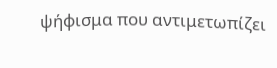ψήφισμα που αντιμετωπίζει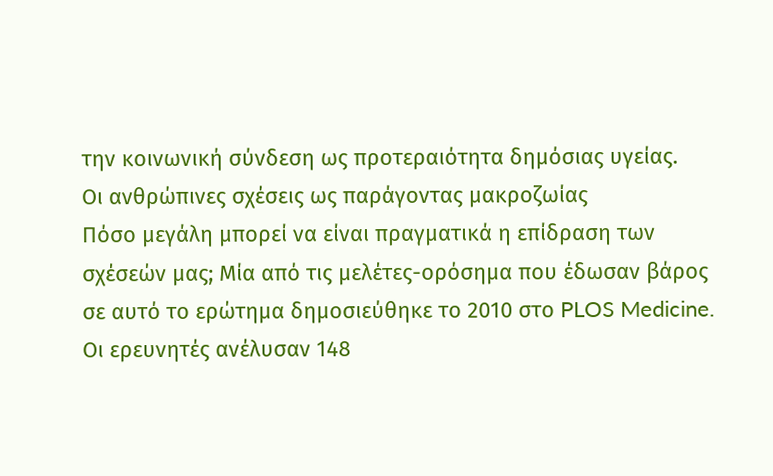την κοινωνική σύνδεση ως προτεραιότητα δημόσιας υγείας.
Οι ανθρώπινες σχέσεις ως παράγοντας μακροζωίας
Πόσο μεγάλη μπορεί να είναι πραγματικά η επίδραση των σχέσεών μας; Μία από τις μελέτες-ορόσημα που έδωσαν βάρος σε αυτό το ερώτημα δημοσιεύθηκε το 2010 στο PLOS Medicine.
Οι ερευνητές ανέλυσαν 148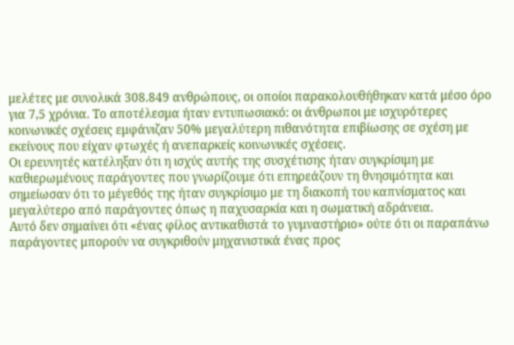μελέτες με συνολικά 308.849 ανθρώπους, οι οποίοι παρακολουθήθηκαν κατά μέσο όρο για 7,5 χρόνια. Το αποτέλεσμα ήταν εντυπωσιακό: οι άνθρωποι με ισχυρότερες κοινωνικές σχέσεις εμφάνιζαν 50% μεγαλύτερη πιθανότητα επιβίωσης σε σχέση με εκείνους που είχαν φτωχές ή ανεπαρκείς κοινωνικές σχέσεις.
Οι ερευνητές κατέληξαν ότι η ισχύς αυτής της συσχέτισης ήταν συγκρίσιμη με καθιερωμένους παράγοντες που γνωρίζουμε ότι επηρεάζουν τη θνησιμότητα και σημείωσαν ότι το μέγεθός της ήταν συγκρίσιμο με τη διακοπή του καπνίσματος και μεγαλύτερο από παράγοντες όπως η παχυσαρκία και η σωματική αδράνεια.
Αυτό δεν σημαίνει ότι «ένας φίλος αντικαθιστά το γυμναστήριο» ούτε ότι οι παραπάνω παράγοντες μπορούν να συγκριθούν μηχανιστικά ένας προς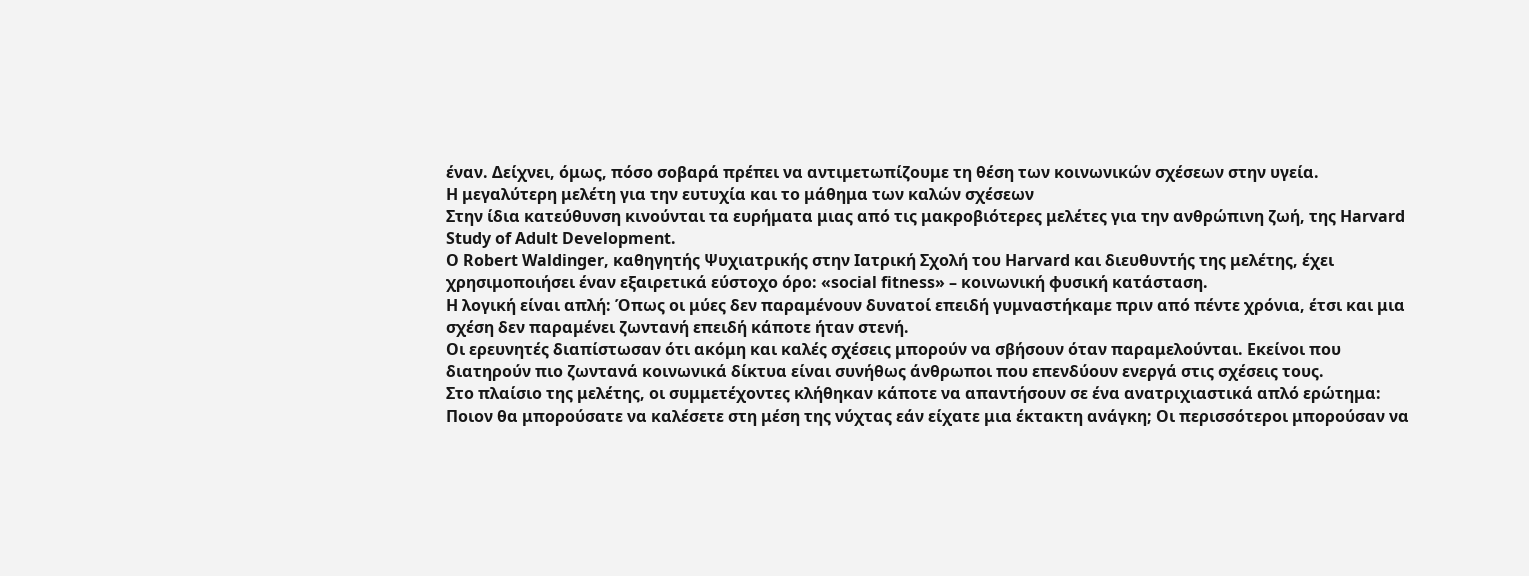έναν. Δείχνει, όμως, πόσο σοβαρά πρέπει να αντιμετωπίζουμε τη θέση των κοινωνικών σχέσεων στην υγεία.
Η μεγαλύτερη μελέτη για την ευτυχία και το μάθημα των καλών σχέσεων
Στην ίδια κατεύθυνση κινούνται τα ευρήματα μιας από τις μακροβιότερες μελέτες για την ανθρώπινη ζωή, της Harvard Study of Adult Development.
Ο Robert Waldinger, καθηγητής Ψυχιατρικής στην Ιατρική Σχολή του Harvard και διευθυντής της μελέτης, έχει χρησιμοποιήσει έναν εξαιρετικά εύστοχο όρο: «social fitness» – κοινωνική φυσική κατάσταση.
Η λογική είναι απλή: Όπως οι μύες δεν παραμένουν δυνατοί επειδή γυμναστήκαμε πριν από πέντε χρόνια, έτσι και μια σχέση δεν παραμένει ζωντανή επειδή κάποτε ήταν στενή.
Οι ερευνητές διαπίστωσαν ότι ακόμη και καλές σχέσεις μπορούν να σβήσουν όταν παραμελούνται. Εκείνοι που διατηρούν πιο ζωντανά κοινωνικά δίκτυα είναι συνήθως άνθρωποι που επενδύουν ενεργά στις σχέσεις τους.
Στο πλαίσιο της μελέτης, οι συμμετέχοντες κλήθηκαν κάποτε να απαντήσουν σε ένα ανατριχιαστικά απλό ερώτημα: Ποιον θα μπορούσατε να καλέσετε στη μέση της νύχτας εάν είχατε μια έκτακτη ανάγκη; Οι περισσότεροι μπορούσαν να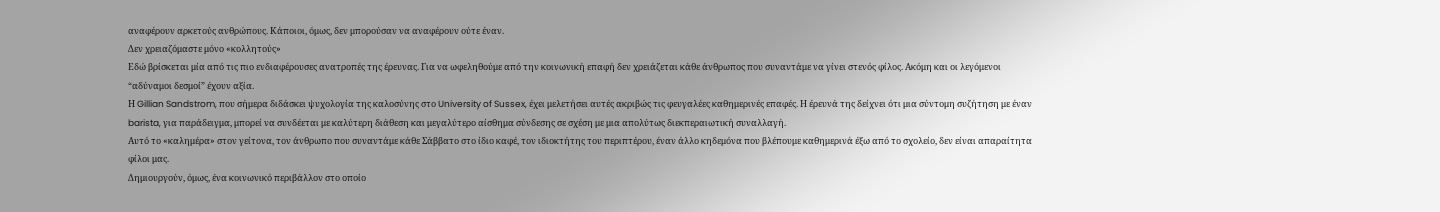αναφέρουν αρκετούς ανθρώπους. Κάποιοι, όμως, δεν μπορούσαν να αναφέρουν ούτε έναν.
Δεν χρειαζόμαστε μόνο «κολλητούς»
Εδώ βρίσκεται μία από τις πιο ενδιαφέρουσες ανατροπές της έρευνας. Για να ωφεληθούμε από την κοινωνική επαφή δεν χρειάζεται κάθε άνθρωπος που συναντάμε να γίνει στενός φίλος. Ακόμη και οι λεγόμενοι “αδύναμοι δεσμοί” έχουν αξία.
Η Gillian Sandstrom, που σήμερα διδάσκει ψυχολογία της καλοσύνης στο University of Sussex, έχει μελετήσει αυτές ακριβώς τις φευγαλέες καθημερινές επαφές. Η έρευνά της δείχνει ότι μια σύντομη συζήτηση με έναν barista, για παράδειγμα, μπορεί να συνδέεται με καλύτερη διάθεση και μεγαλύτερο αίσθημα σύνδεσης σε σχέση με μια απολύτως διεκπεραιωτική συναλλαγή.
Αυτό το «καλημέρα» στον γείτονα, τον άνθρωπο που συναντάμε κάθε Σάββατο στο ίδιο καφέ, τον ιδιοκτήτης του περιπτέρου, έναν άλλο κηδεμόνα που βλέπουμε καθημερινά έξω από το σχολείο, δεν είναι απαραίτητα φίλοι μας.
Δημιουργούν, όμως, ένα κοινωνικό περιβάλλον στο οποίο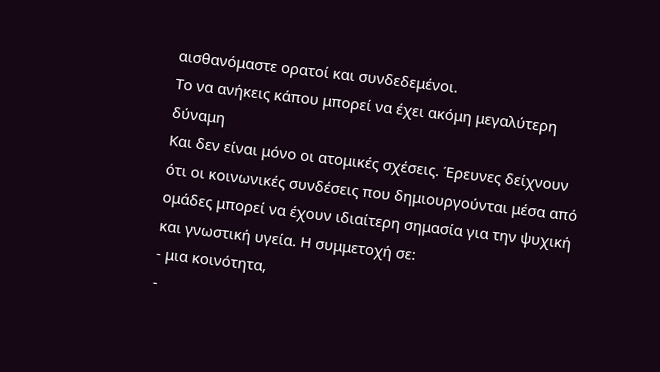αισθανόμαστε ορατοί και συνδεδεμένοι.
Το να ανήκεις κάπου μπορεί να έχει ακόμη μεγαλύτερη δύναμη
Και δεν είναι μόνο οι ατομικές σχέσεις. Έρευνες δείχνουν ότι οι κοινωνικές συνδέσεις που δημιουργούνται μέσα από ομάδες μπορεί να έχουν ιδιαίτερη σημασία για την ψυχική και γνωστική υγεία. Η συμμετοχή σε:
- μια κοινότητα,
-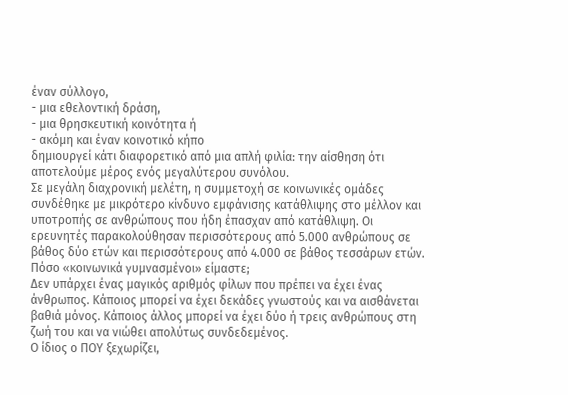έναν σύλλογο,
- μια εθελοντική δράση,
- μια θρησκευτική κοινότητα ή
- ακόμη και έναν κοινοτικό κήπο
δημιουργεί κάτι διαφορετικό από μια απλή φιλία: την αίσθηση ότι αποτελούμε μέρος ενός μεγαλύτερου συνόλου.
Σε μεγάλη διαχρονική μελέτη, η συμμετοχή σε κοινωνικές ομάδες συνδέθηκε με μικρότερο κίνδυνο εμφάνισης κατάθλιψης στο μέλλον και υποτροπής σε ανθρώπους που ήδη έπασχαν από κατάθλιψη. Οι ερευνητές παρακολούθησαν περισσότερους από 5.000 ανθρώπους σε βάθος δύο ετών και περισσότερους από 4.000 σε βάθος τεσσάρων ετών.
Πόσο «κοινωνικά γυμνασμένοι» είμαστε;
Δεν υπάρχει ένας μαγικός αριθμός φίλων που πρέπει να έχει ένας άνθρωπος. Κάποιος μπορεί να έχει δεκάδες γνωστούς και να αισθάνεται βαθιά μόνος. Κάποιος άλλος μπορεί να έχει δύο ή τρεις ανθρώπους στη ζωή του και να νιώθει απολύτως συνδεδεμένος.
Ο ίδιος ο ΠΟΥ ξεχωρίζει,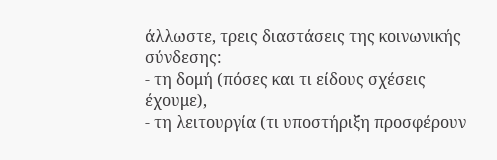άλλωστε, τρεις διαστάσεις της κοινωνικής σύνδεσης:
- τη δομή (πόσες και τι είδους σχέσεις έχουμε),
- τη λειτουργία (τι υποστήριξη προσφέρουν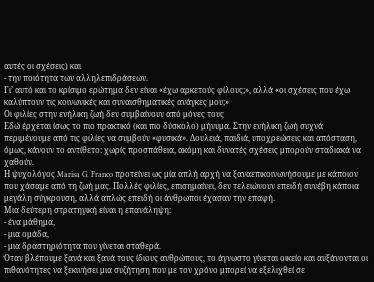αυτές οι σχέσεις) και
- την ποιότητα των αλληλεπιδράσεων.
Γι’ αυτό και το κρίσιμο ερώτημα δεν είναι «έχω αρκετούς φίλους;», αλλά «οι σχέσεις που έχω καλύπτουν τις κοινωνικές και συναισθηματικές ανάγκες μου;»
Οι φιλίες στην ενήλικη ζωή δεν συμβαίνουν από μόνες τους
Εδώ έρχεται ίσως το πιο πρακτικό (και πιο δύσκολο) μήνυμα. Στην ενήλικη ζωή συχνά περιμένουμε από τις φιλίες να συμβούν «φυσικά». Δουλειά, παιδιά, υποχρεώσεις και απόσταση, όμως, κάνουν το αντίθετο: χωρίς προσπάθεια, ακόμη και δυνατές σχέσεις μπορούν σταδιακά να χαθούν.
Η ψυχολόγος Marisa G. Franco προτείνει ως μία απλή αρχή να ξαναεπικοινωνήσουμε με κάποιον που χάσαμε από τη ζωή μας. Πολλές φιλίες, επισημαίνει, δεν τελειώνουν επειδή συνέβη κάποια μεγάλη σύγκρουση, αλλά απλώς επειδή οι άνθρωποι έχασαν την επαφή.
Μια δεύτερη στρατηγική είναι η επανάληψη:
- ένα μάθημα,
- μια ομάδα,
- μια δραστηριότητα που γίνεται σταθερά.
Όταν βλέπουμε ξανά και ξανά τους ίδιους ανθρώπους, το άγνωστο γίνεται οικείο και αυξάνονται οι πιθανότητες να ξεκινήσει μια συζήτηση που με τον χρόνο μπορεί να εξελιχθεί σε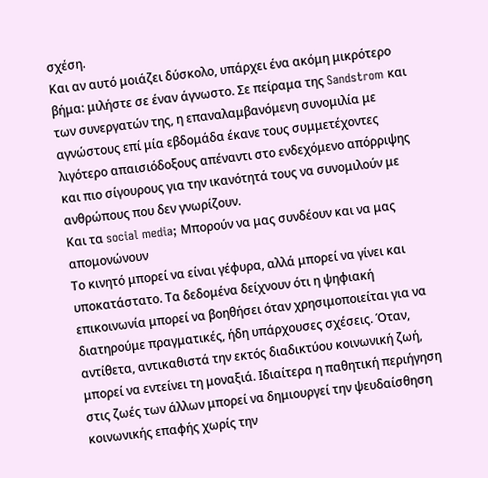σχέση.
Και αν αυτό μοιάζει δύσκολο, υπάρχει ένα ακόμη μικρότερο βήμα: μιλήστε σε έναν άγνωστο. Σε πείραμα της Sandstrom και των συνεργατών της, η επαναλαμβανόμενη συνομιλία με αγνώστους επί μία εβδομάδα έκανε τους συμμετέχοντες λιγότερο απαισιόδοξους απέναντι στο ενδεχόμενο απόρριψης και πιο σίγουρους για την ικανότητά τους να συνομιλούν με ανθρώπους που δεν γνωρίζουν.
Και τα social media; Μπορούν να μας συνδέουν και να μας απομονώνουν
Το κινητό μπορεί να είναι γέφυρα, αλλά μπορεί να γίνει και υποκατάστατο. Τα δεδομένα δείχνουν ότι η ψηφιακή επικοινωνία μπορεί να βοηθήσει όταν χρησιμοποιείται για να διατηρούμε πραγματικές, ήδη υπάρχουσες σχέσεις. Όταν, αντίθετα, αντικαθιστά την εκτός διαδικτύου κοινωνική ζωή, μπορεί να εντείνει τη μοναξιά. Ιδιαίτερα η παθητική περιήγηση στις ζωές των άλλων μπορεί να δημιουργεί την ψευδαίσθηση κοινωνικής επαφής χωρίς την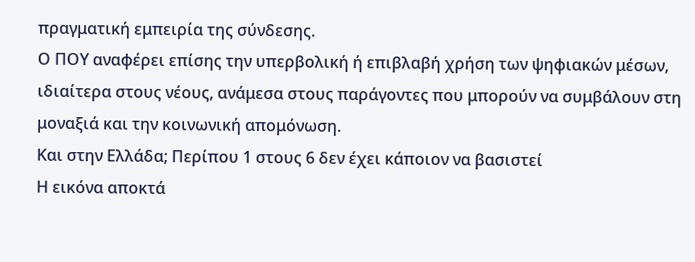πραγματική εμπειρία της σύνδεσης.
Ο ΠΟΥ αναφέρει επίσης την υπερβολική ή επιβλαβή χρήση των ψηφιακών μέσων, ιδιαίτερα στους νέους, ανάμεσα στους παράγοντες που μπορούν να συμβάλουν στη μοναξιά και την κοινωνική απομόνωση.
Και στην Ελλάδα; Περίπου 1 στους 6 δεν έχει κάποιον να βασιστεί
Η εικόνα αποκτά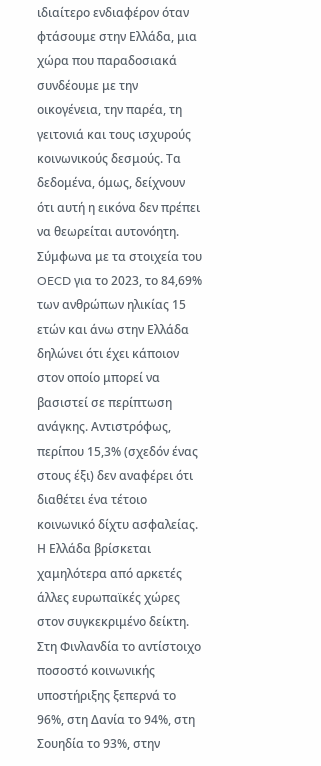ιδιαίτερο ενδιαφέρον όταν φτάσουμε στην Ελλάδα, μια χώρα που παραδοσιακά συνδέουμε με την οικογένεια, την παρέα, τη γειτονιά και τους ισχυρούς κοινωνικούς δεσμούς. Τα δεδομένα, όμως, δείχνουν ότι αυτή η εικόνα δεν πρέπει να θεωρείται αυτονόητη.
Σύμφωνα με τα στοιχεία του OECD για το 2023, το 84,69% των ανθρώπων ηλικίας 15 ετών και άνω στην Ελλάδα δηλώνει ότι έχει κάποιον στον οποίο μπορεί να βασιστεί σε περίπτωση ανάγκης. Αντιστρόφως, περίπου 15,3% (σχεδόν ένας στους έξι) δεν αναφέρει ότι διαθέτει ένα τέτοιο κοινωνικό δίχτυ ασφαλείας.
Η Ελλάδα βρίσκεται χαμηλότερα από αρκετές άλλες ευρωπαϊκές χώρες στον συγκεκριμένο δείκτη. Στη Φινλανδία το αντίστοιχο ποσοστό κοινωνικής υποστήριξης ξεπερνά το 96%, στη Δανία το 94%, στη Σουηδία το 93%, στην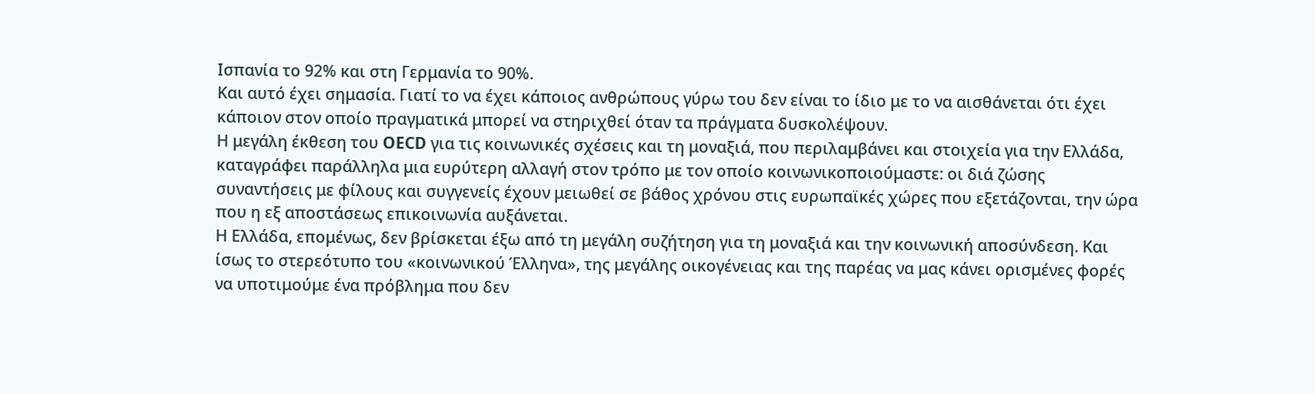Ισπανία το 92% και στη Γερμανία το 90%.
Και αυτό έχει σημασία. Γιατί το να έχει κάποιος ανθρώπους γύρω του δεν είναι το ίδιο με το να αισθάνεται ότι έχει κάποιον στον οποίο πραγματικά μπορεί να στηριχθεί όταν τα πράγματα δυσκολέψουν.
Η μεγάλη έκθεση του OECD για τις κοινωνικές σχέσεις και τη μοναξιά, που περιλαμβάνει και στοιχεία για την Ελλάδα, καταγράφει παράλληλα μια ευρύτερη αλλαγή στον τρόπο με τον οποίο κοινωνικοποιούμαστε: οι διά ζώσης συναντήσεις με φίλους και συγγενείς έχουν μειωθεί σε βάθος χρόνου στις ευρωπαϊκές χώρες που εξετάζονται, την ώρα που η εξ αποστάσεως επικοινωνία αυξάνεται.
Η Ελλάδα, επομένως, δεν βρίσκεται έξω από τη μεγάλη συζήτηση για τη μοναξιά και την κοινωνική αποσύνδεση. Και ίσως το στερεότυπο του «κοινωνικού Έλληνα», της μεγάλης οικογένειας και της παρέας να μας κάνει ορισμένες φορές να υποτιμούμε ένα πρόβλημα που δεν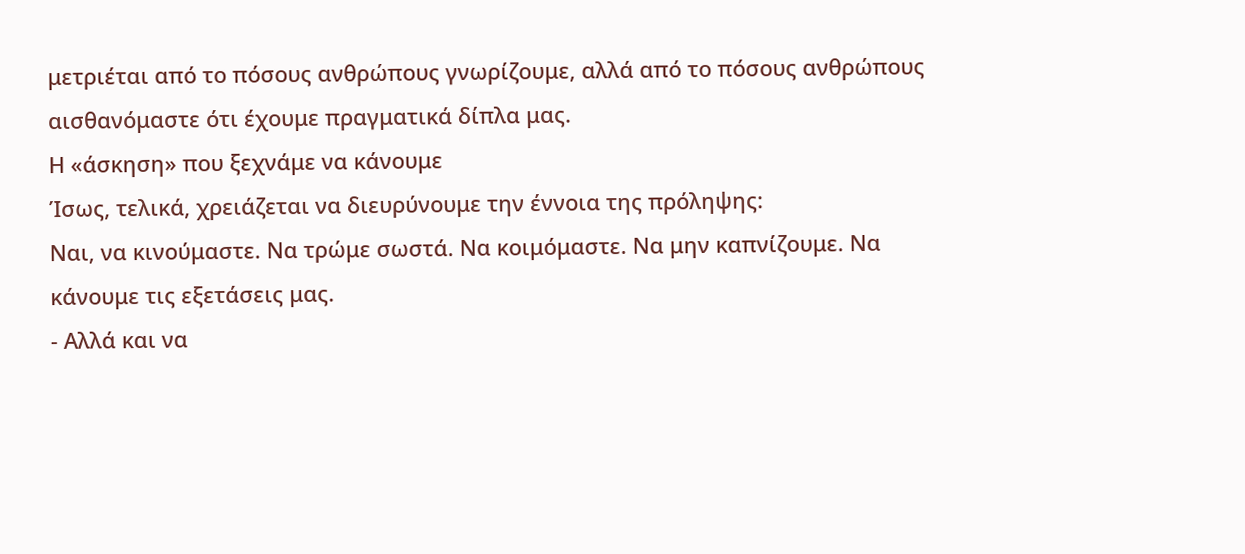μετριέται από το πόσους ανθρώπους γνωρίζουμε, αλλά από το πόσους ανθρώπους αισθανόμαστε ότι έχουμε πραγματικά δίπλα μας.
Η «άσκηση» που ξεχνάμε να κάνουμε
Ίσως, τελικά, χρειάζεται να διευρύνουμε την έννοια της πρόληψης:
Ναι, να κινούμαστε. Να τρώμε σωστά. Να κοιμόμαστε. Να μην καπνίζουμε. Να κάνουμε τις εξετάσεις μας.
- Αλλά και να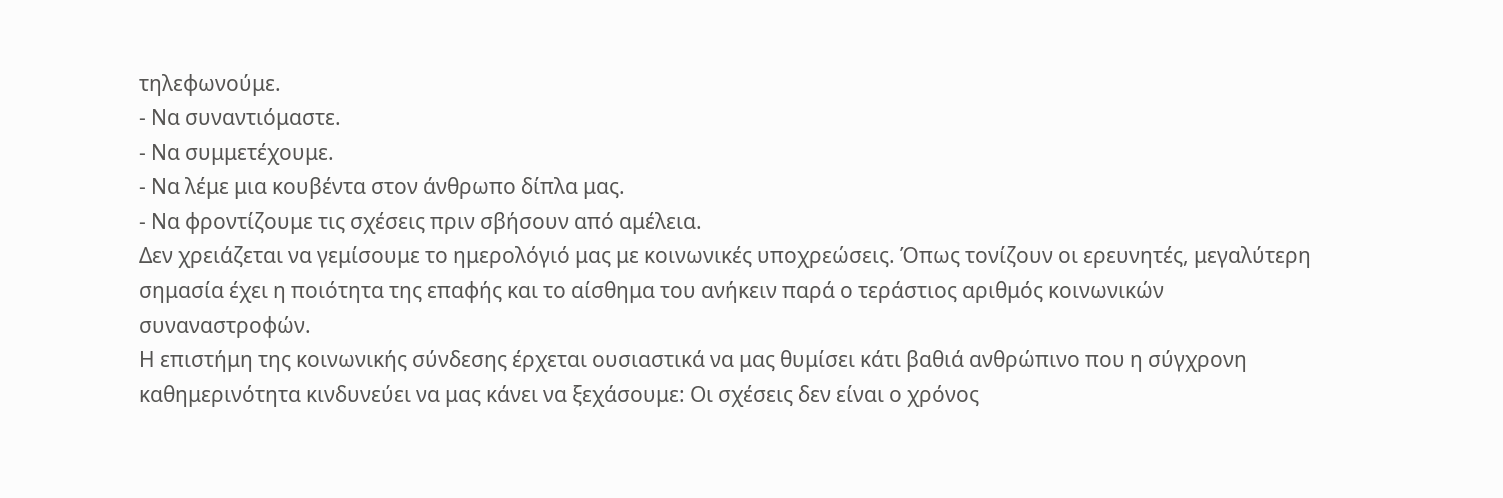τηλεφωνούμε.
- Να συναντιόμαστε.
- Να συμμετέχουμε.
- Να λέμε μια κουβέντα στον άνθρωπο δίπλα μας.
- Να φροντίζουμε τις σχέσεις πριν σβήσουν από αμέλεια.
Δεν χρειάζεται να γεμίσουμε το ημερολόγιό μας με κοινωνικές υποχρεώσεις. Όπως τονίζουν οι ερευνητές, μεγαλύτερη σημασία έχει η ποιότητα της επαφής και το αίσθημα του ανήκειν παρά ο τεράστιος αριθμός κοινωνικών συναναστροφών.
Η επιστήμη της κοινωνικής σύνδεσης έρχεται ουσιαστικά να μας θυμίσει κάτι βαθιά ανθρώπινο που η σύγχρονη καθημερινότητα κινδυνεύει να μας κάνει να ξεχάσουμε: Οι σχέσεις δεν είναι ο χρόνος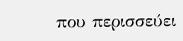που περισσεύει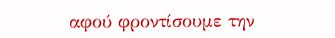αφού φροντίσουμε την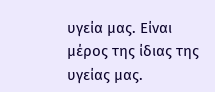υγεία μας. Είναι μέρος της ίδιας της υγείας μας.